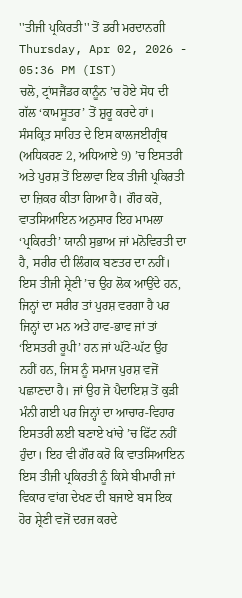''ਤੀਜੀ ਪ੍ਰਕਿਰਤੀ'' ਤੋਂ ਡਰੀ ਮਰਦਾਨਗੀ
Thursday, Apr 02, 2026 - 05:36 PM (IST)
ਚਲੋ, ਟ੍ਰਾਂਸਜੈਂਡਰ ਕਾਨੂੰਨ ’ਚ ਹੋਏ ਸੋਧ ਦੀ ਗੱਲ ‘ਕਾਮਸੂਤਰ’ ਤੋਂ ਸ਼ੁਰੂ ਕਰਦੇ ਹਾਂ। ਸੰਸਕ੍ਰਿਤ ਸਾਹਿਤ ਦੇ ਇਸ ਕਾਲਜਈਗ੍ਰੰਥ (ਅਧਿਕਰਣ 2, ਅਧਿਆਏ 9) ’ਚ ਇਸਤਰੀ ਅਤੇ ਪੁਰਸ਼ ਤੋਂ ਇਲਾਵਾ ਇਕ ਤੀਜੀ ਪ੍ਰਕਿਰਤੀ ਦਾ ਜ਼ਿਕਰ ਕੀਤਾ ਗਿਆ ਹੈ। ਗੌਰ ਕਰੋ, ਵਾਤਸਿਆਇਨ ਅਨੁਸਾਰ ਇਹ ਮਾਮਲਾ ‘ਪ੍ਰਕਿਰਤੀ’ ਯਾਨੀ ਸੁਭਾਅ ਜਾਂ ਮਨੋਵਿਰਤੀ ਦਾ ਹੈ, ਸਰੀਰ ਦੀ ਲਿੰਗਕ ਬਣਤਰ ਦਾ ਨਹੀਂ। ਇਸ ਤੀਜੀ ਸ਼੍ਰੇਣੀ ’ਚ ਉਹ ਲੋਕ ਆਉਂਦੇ ਹਨ, ਜਿਨ੍ਹਾਂ ਦਾ ਸਰੀਰ ਤਾਂ ਪੁਰਸ਼ ਵਰਗਾ ਹੈ ਪਰ ਜਿਨ੍ਹਾਂ ਦਾ ਮਨ ਅਤੇ ਹਾਵ-ਭਾਵ ਜਾਂ ਤਾਂ ‘ਇਸਤਰੀ ਰੂਪੀ’ ਹਨ ਜਾਂ ਘੱਟੋ-ਘੱਟ ਉਹ ਨਹੀਂ ਹਨ, ਜਿਸ ਨੂੰ ਸਮਾਜ ਪੁਰਸ਼ ਵਜੋਂ ਪਛਾਣਦਾ ਹੈ। ਜਾਂ ਉਹ ਜੋ ਪੈਦਾਇਸ਼ ਤੋਂ ਕੁੜੀ ਮੰਨੀ ਗਈ ਪਰ ਜਿਨ੍ਹਾਂ ਦਾ ਆਚਾਰ-ਵਿਹਾਰ ਇਸਤਰੀ ਲਈ ਬਣਾਏ ਖਾਂਚੇ ’ਚ ਫਿੱਟ ਨਹੀਂ ਹੁੰਦਾ। ਇਹ ਵੀ ਗੌਰ ਕਰੋ ਕਿ ਵਾਤਸਿਆਇਨ ਇਸ ਤੀਜੀ ਪ੍ਰਕਿਰਤੀ ਨੂੰ ਕਿਸੇ ਬੀਮਾਰੀ ਜਾਂ ਵਿਕਾਰ ਵਾਂਗ ਦੇਖਣ ਦੀ ਬਜਾਏ ਬਸ ਇਕ ਹੋਰ ਸ਼੍ਰੇਣੀ ਵਜੋਂ ਦਰਜ ਕਰਦੇ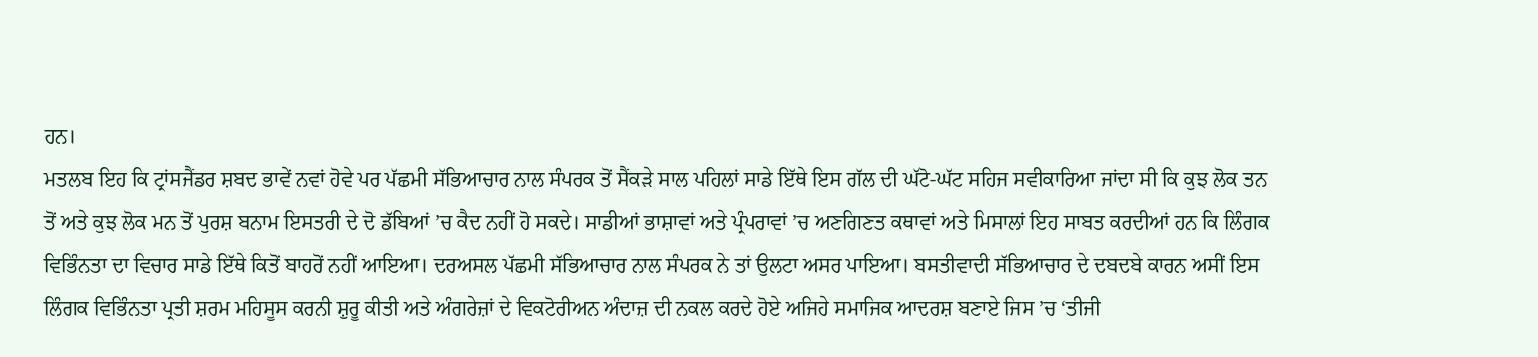ਹਨ।
ਮਤਲਬ ਇਹ ਕਿ ਟ੍ਰਾਂਸਜੈਂਡਰ ਸ਼ਬਦ ਭਾਵੇਂ ਨਵਾਂ ਹੋਵੇ ਪਰ ਪੱਛਮੀ ਸੱਭਿਆਚਾਰ ਨਾਲ ਸੰਪਰਕ ਤੋਂ ਸੈਂਕੜੇ ਸਾਲ ਪਹਿਲਾਂ ਸਾਡੇ ਇੱਥੇ ਇਸ ਗੱਲ ਦੀ ਘੱਟੋ-ਘੱਟ ਸਹਿਜ ਸਵੀਕਾਰਿਆ ਜਾਂਦਾ ਸੀ ਕਿ ਕੁਝ ਲੋਕ ਤਨ ਤੋਂ ਅਤੇ ਕੁਝ ਲੋਕ ਮਨ ਤੋਂ ਪੁਰਸ਼ ਬਨਾਮ ਇਸਤਰੀ ਦੇ ਦੋ ਡੱਬਿਆਂ ’ਚ ਕੈਦ ਨਹੀਂ ਹੋ ਸਕਦੇ। ਸਾਡੀਆਂ ਭਾਸ਼ਾਵਾਂ ਅਤੇ ਪ੍ਰੰਪਰਾਵਾਂ ’ਚ ਅਣਗਿਣਤ ਕਥਾਵਾਂ ਅਤੇ ਮਿਸਾਲਾਂ ਇਹ ਸਾਬਤ ਕਰਦੀਆਂ ਹਨ ਕਿ ਲਿੰਗਕ ਵਿਭਿੰਨਤਾ ਦਾ ਵਿਚਾਰ ਸਾਡੇ ਇੱਥੇ ਕਿਤੋਂ ਬਾਹਰੋਂ ਨਹੀਂ ਆਇਆ। ਦਰਅਸਲ ਪੱਛਮੀ ਸੱਭਿਆਚਾਰ ਨਾਲ ਸੰਪਰਕ ਨੇ ਤਾਂ ਉਲਟਾ ਅਸਰ ਪਾਇਆ। ਬਸਤੀਵਾਦੀ ਸੱਭਿਆਚਾਰ ਦੇ ਦਬਦਬੇ ਕਾਰਨ ਅਸੀਂ ਇਸ ਲਿੰਗਕ ਵਿਭਿੰਨਤਾ ਪ੍ਰਤੀ ਸ਼ਰਮ ਮਹਿਸੂਸ ਕਰਨੀ ਸ਼ੁਰੂ ਕੀਤੀ ਅਤੇ ਅੰਗਰੇਜ਼ਾਂ ਦੇ ਵਿਕਟੋਰੀਅਨ ਅੰਦਾਜ਼ ਦੀ ਨਕਲ ਕਰਦੇ ਹੋਏ ਅਜਿਹੇ ਸਮਾਜਿਕ ਆਦਰਸ਼ ਬਣਾਏ ਜਿਸ ’ਚ ‘ਤੀਜੀ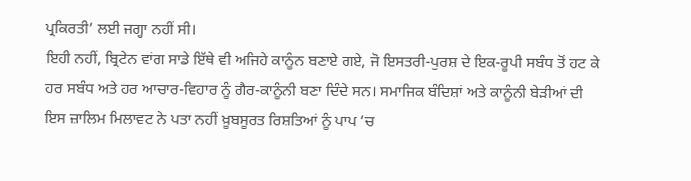ਪ੍ਰਕਿਰਤੀ’ ਲਈ ਜਗ੍ਹਾ ਨਹੀਂ ਸੀ।
ਇਹੀ ਨਹੀਂ, ਬ੍ਰਿਟੇਨ ਵਾਂਗ ਸਾਡੇ ਇੱਥੇ ਵੀ ਅਜਿਹੇ ਕਾਨੂੰਨ ਬਣਾਏ ਗਏ, ਜੋ ਇਸਤਰੀ-ਪੁਰਸ਼ ਦੇ ਇਕ-ਰੂਪੀ ਸਬੰਧ ਤੋਂ ਹਟ ਕੇ ਹਰ ਸਬੰਧ ਅਤੇ ਹਰ ਆਚਾਰ-ਵਿਹਾਰ ਨੂੰ ਗੈਰ-ਕਾਨੂੰਨੀ ਬਣਾ ਦਿੰਦੇ ਸਨ। ਸਮਾਜਿਕ ਬੰਦਿਸ਼ਾਂ ਅਤੇ ਕਾਨੂੰਨੀ ਬੇੜੀਆਂ ਦੀ ਇਸ ਜ਼ਾਲਿਮ ਮਿਲਾਵਟ ਨੇ ਪਤਾ ਨਹੀਂ ਖ਼ੂਬਸੂਰਤ ਰਿਸ਼ਤਿਆਂ ਨੂੰ ਪਾਪ ’ਚ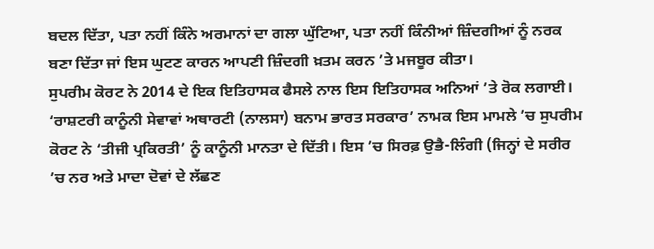ਬਦਲ ਦਿੱਤਾ, ਪਤਾ ਨਹੀਂ ਕਿੰਨੇ ਅਰਮਾਨਾਂ ਦਾ ਗਲਾ ਘੁੱਟਿਆ, ਪਤਾ ਨਹੀਂ ਕਿੰਨੀਆਂ ਜ਼ਿੰਦਗੀਆਂ ਨੂੰ ਨਰਕ ਬਣਾ ਦਿੱਤਾ ਜਾਂ ਇਸ ਘੁਟਣ ਕਾਰਨ ਆਪਣੀ ਜ਼ਿੰਦਗੀ ਖ਼ਤਮ ਕਰਨ ’ਤੇ ਮਜਬੂਰ ਕੀਤਾ।
ਸੁਪਰੀਮ ਕੋਰਟ ਨੇ 2014 ਦੇ ਇਕ ਇਤਿਹਾਸਕ ਫੈਸਲੇ ਨਾਲ ਇਸ ਇਤਿਹਾਸਕ ਅਨਿਆਂ ’ਤੇ ਰੋਕ ਲਗਾਈ। ‘ਰਾਸ਼ਟਰੀ ਕਾਨੂੰਨੀ ਸੇਵਾਵਾਂ ਅਥਾਰਟੀ (ਨਾਲਸਾ) ਬਨਾਮ ਭਾਰਤ ਸਰਕਾਰ’ ਨਾਮਕ ਇਸ ਮਾਮਲੇ ’ਚ ਸੁਪਰੀਮ ਕੋਰਟ ਨੇ ‘ਤੀਜੀ ਪ੍ਰਕਿਰਤੀ’ ਨੂੰ ਕਾਨੂੰਨੀ ਮਾਨਤਾ ਦੇ ਦਿੱਤੀ। ਇਸ ’ਚ ਸਿਰਫ਼ ਉਭੈ-ਲਿੰਗੀ (ਜਿਨ੍ਹਾਂ ਦੇ ਸਰੀਰ ’ਚ ਨਰ ਅਤੇ ਮਾਦਾ ਦੋਵਾਂ ਦੇ ਲੱਛਣ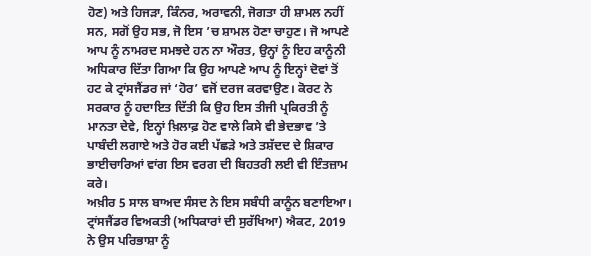ਹੋਣ) ਅਤੇ ਹਿਜੜਾ, ਕਿੰਨਰ, ਅਰਾਵਨੀ, ਜੋਗਤਾ ਹੀ ਸ਼ਾਮਲ ਨਹੀਂ ਸਨ, ਸਗੋਂ ਉਹ ਸਭ, ਜੋ ਇਸ ’ਚ ਸ਼ਾਮਲ ਹੋਣਾ ਚਾਹੁਣ। ਜੋ ਆਪਣੇ ਆਪ ਨੂੰ ਨਾਮਰਦ ਸਮਝਦੇ ਹਨ ਨਾ ਔਰਤ, ਉਨ੍ਹਾਂ ਨੂੰ ਇਹ ਕਾਨੂੰਨੀ ਅਧਿਕਾਰ ਦਿੱਤਾ ਗਿਆ ਕਿ ਉਹ ਆਪਣੇ ਆਪ ਨੂੰ ਇਨ੍ਹਾਂ ਦੋਵਾਂ ਤੋਂ ਹਟ ਕੇ ਟ੍ਰਾਂਸਜੈਂਡਰ ਜਾਂ ‘ਹੋਰ’ ਵਜੋਂ ਦਰਜ ਕਰਵਾਉਣ। ਕੋਰਟ ਨੇ ਸਰਕਾਰ ਨੂੰ ਹਦਾਇਤ ਦਿੱਤੀ ਕਿ ਉਹ ਇਸ ਤੀਜੀ ਪ੍ਰਕਿਰਤੀ ਨੂੰ ਮਾਨਤਾ ਦੇਵੇ, ਇਨ੍ਹਾਂ ਖ਼ਿਲਾਫ਼ ਹੋਣ ਵਾਲੇ ਕਿਸੇ ਵੀ ਭੇਦਭਾਵ ’ਤੇ ਪਾਬੰਦੀ ਲਗਾਏ ਅਤੇ ਹੋਰ ਕਈ ਪੱਛੜੇ ਅਤੇ ਤਸ਼ੱਦਦ ਦੇ ਸ਼ਿਕਾਰ ਭਾਈਚਾਰਿਆਂ ਵਾਂਗ ਇਸ ਵਰਗ ਦੀ ਬਿਹਤਰੀ ਲਈ ਵੀ ਇੰਤਜ਼ਾਮ ਕਰੇ।
ਅਖ਼ੀਰ 5 ਸਾਲ ਬਾਅਦ ਸੰਸਦ ਨੇ ਇਸ ਸਬੰਧੀ ਕਾਨੂੰਨ ਬਣਾਇਆ। ਟ੍ਰਾਂਸਜੈਂਡਰ ਵਿਅਕਤੀ (ਅਧਿਕਾਰਾਂ ਦੀ ਸੁਰੱਖਿਆ) ਐਕਟ, 2019 ਨੇ ਉਸ ਪਰਿਭਾਸ਼ਾ ਨੂੰ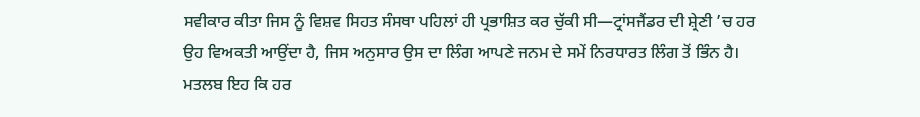ਸਵੀਕਾਰ ਕੀਤਾ ਜਿਸ ਨੂੰ ਵਿਸ਼ਵ ਸਿਹਤ ਸੰਸਥਾ ਪਹਿਲਾਂ ਹੀ ਪ੍ਰਭਾਸ਼ਿਤ ਕਰ ਚੁੱਕੀ ਸੀ—ਟ੍ਰਾਂਸਜੈਂਡਰ ਦੀ ਸ਼੍ਰੇਣੀ ’ਚ ਹਰ ਉਹ ਵਿਅਕਤੀ ਆਉਂਦਾ ਹੈ, ਜਿਸ ਅਨੁਸਾਰ ਉਸ ਦਾ ਲਿੰਗ ਆਪਣੇ ਜਨਮ ਦੇ ਸਮੇਂ ਨਿਰਧਾਰਤ ਲਿੰਗ ਤੋਂ ਭਿੰਨ ਹੈ। ਮਤਲਬ ਇਹ ਕਿ ਹਰ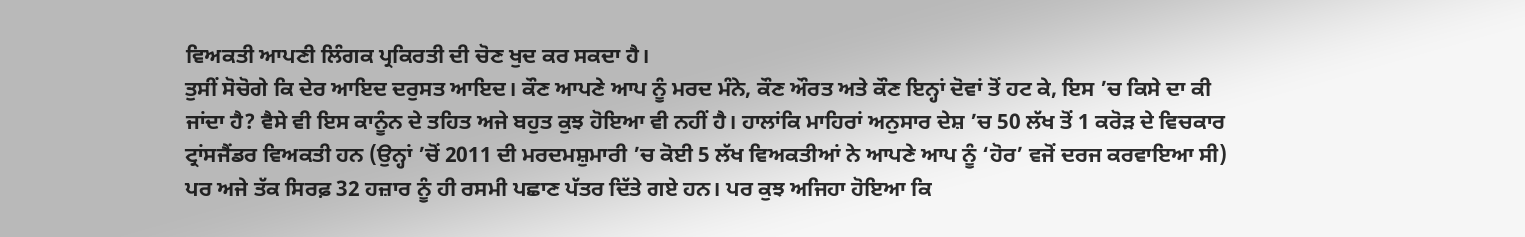ਵਿਅਕਤੀ ਆਪਣੀ ਲਿੰਗਕ ਪ੍ਰਕਿਰਤੀ ਦੀ ਚੋਣ ਖੁਦ ਕਰ ਸਕਦਾ ਹੈ।
ਤੁਸੀਂ ਸੋਚੋਗੇ ਕਿ ਦੇਰ ਆਇਦ ਦਰੁਸਤ ਆਇਦ। ਕੌਣ ਆਪਣੇ ਆਪ ਨੂੰ ਮਰਦ ਮੰਨੇ, ਕੌਣ ਔਰਤ ਅਤੇ ਕੌਣ ਇਨ੍ਹਾਂ ਦੋਵਾਂ ਤੋਂ ਹਟ ਕੇ, ਇਸ ’ਚ ਕਿਸੇ ਦਾ ਕੀ ਜਾਂਦਾ ਹੈ? ਵੈਸੇ ਵੀ ਇਸ ਕਾਨੂੰਨ ਦੇ ਤਹਿਤ ਅਜੇ ਬਹੁਤ ਕੁਝ ਹੋਇਆ ਵੀ ਨਹੀਂ ਹੈ। ਹਾਲਾਂਕਿ ਮਾਹਿਰਾਂ ਅਨੁਸਾਰ ਦੇਸ਼ ’ਚ 50 ਲੱਖ ਤੋਂ 1 ਕਰੋੜ ਦੇ ਵਿਚਕਾਰ ਟ੍ਰਾਂਸਜੈਂਡਰ ਵਿਅਕਤੀ ਹਨ (ਉਨ੍ਹਾਂ ’ਚੋਂ 2011 ਦੀ ਮਰਦਮਸ਼ੁਮਾਰੀ ’ਚ ਕੋਈ 5 ਲੱਖ ਵਿਅਕਤੀਆਂ ਨੇ ਆਪਣੇ ਆਪ ਨੂੰ ‘ਹੋਰ’ ਵਜੋਂ ਦਰਜ ਕਰਵਾਇਆ ਸੀ) ਪਰ ਅਜੇ ਤੱਕ ਸਿਰਫ਼ 32 ਹਜ਼ਾਰ ਨੂੰ ਹੀ ਰਸਮੀ ਪਛਾਣ ਪੱਤਰ ਦਿੱਤੇ ਗਏ ਹਨ। ਪਰ ਕੁਝ ਅਜਿਹਾ ਹੋਇਆ ਕਿ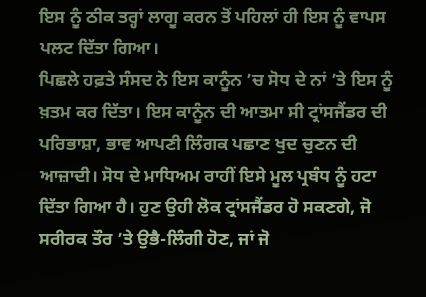ਇਸ ਨੂੰ ਠੀਕ ਤਰ੍ਹਾਂ ਲਾਗੂ ਕਰਨ ਤੋਂ ਪਹਿਲਾਂ ਹੀ ਇਸ ਨੂੰ ਵਾਪਸ ਪਲਟ ਦਿੱਤਾ ਗਿਆ।
ਪਿਛਲੇ ਹਫ਼ਤੇ ਸੰਸਦ ਨੇ ਇਸ ਕਾਨੂੰਨ ’ਚ ਸੋਧ ਦੇ ਨਾਂ ’ਤੇ ਇਸ ਨੂੰ ਖ਼ਤਮ ਕਰ ਦਿੱਤਾ। ਇਸ ਕਾਨੂੰਨ ਦੀ ਆਤਮਾ ਸੀ ਟ੍ਰਾਂਸਜੈਂਡਰ ਦੀ ਪਰਿਭਾਸ਼ਾ, ਭਾਵ ਆਪਣੀ ਲਿੰਗਕ ਪਛਾਣ ਖੁਦ ਚੁਣਨ ਦੀ ਆਜ਼ਾਦੀ। ਸੋਧ ਦੇ ਮਾਧਿਅਮ ਰਾਹੀਂ ਇਸੇ ਮੂਲ ਪ੍ਰਬੰਧ ਨੂੰ ਹਟਾ ਦਿੱਤਾ ਗਿਆ ਹੈ। ਹੁਣ ਉਹੀ ਲੋਕ ਟ੍ਰਾਂਸਜੈਂਡਰ ਹੋ ਸਕਣਗੇ, ਜੋ ਸਰੀਰਕ ਤੌਰ ’ਤੇ ਉਭੈ-ਲਿੰਗੀ ਹੋਣ, ਜਾਂ ਜੋ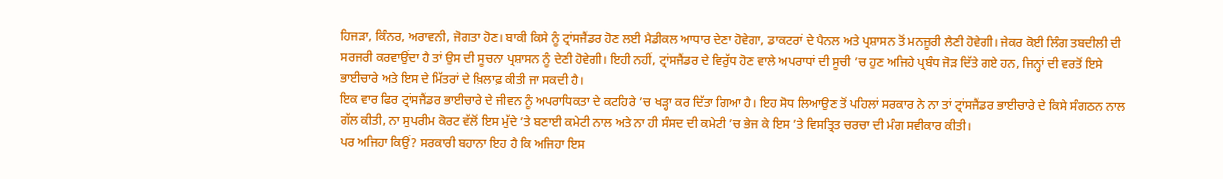ਹਿਜੜਾ, ਕਿੰਨਰ, ਅਰਾਵਨੀ, ਜੋਗਤਾ ਹੋਣ। ਬਾਕੀ ਕਿਸੇ ਨੂੰ ਟ੍ਰਾਂਸਜੈਂਡਰ ਹੋਣ ਲਈ ਮੈਡੀਕਲ ਆਧਾਰ ਦੇਣਾ ਹੋਵੇਗਾ, ਡਾਕਟਰਾਂ ਦੇ ਪੈਨਲ ਅਤੇ ਪ੍ਰਸ਼ਾਸਨ ਤੋਂ ਮਨਜ਼ੂਰੀ ਲੈਣੀ ਹੋਵੇਗੀ। ਜੇਕਰ ਕੋਈ ਲਿੰਗ ਤਬਦੀਲੀ ਦੀ ਸਰਜਰੀ ਕਰਵਾਉਂਦਾ ਹੈ ਤਾਂ ਉਸ ਦੀ ਸੂਚਨਾ ਪ੍ਰਸ਼ਾਸਨ ਨੂੰ ਦੇਣੀ ਹੋਵੇਗੀ। ਇਹੀ ਨਹੀਂ, ਟ੍ਰਾਂਸਜੈਂਡਰ ਦੇ ਵਿਰੁੱਧ ਹੋਣ ਵਾਲੇ ਅਪਰਾਧਾਂ ਦੀ ਸੂਚੀ ’ਚ ਹੁਣ ਅਜਿਹੇ ਪ੍ਰਬੰਧ ਜੋੜ ਦਿੱਤੇ ਗਏ ਹਨ, ਜਿਨ੍ਹਾਂ ਦੀ ਵਰਤੋਂ ਇਸੇ ਭਾਈਚਾਰੇ ਅਤੇ ਇਸ ਦੇ ਮਿੱਤਰਾਂ ਦੇ ਖ਼ਿਲਾਫ਼ ਕੀਤੀ ਜਾ ਸਕਦੀ ਹੈ।
ਇਕ ਵਾਰ ਫਿਰ ਟ੍ਰਾਂਸਜੈਂਡਰ ਭਾਈਚਾਰੇ ਦੇ ਜੀਵਨ ਨੂੰ ਅਪਰਾਧਿਕਤਾ ਦੇ ਕਟਹਿਰੇ ’ਚ ਖੜ੍ਹਾ ਕਰ ਦਿੱਤਾ ਗਿਆ ਹੈ। ਇਹ ਸੋਧ ਲਿਆਉਣ ਤੋਂ ਪਹਿਲਾਂ ਸਰਕਾਰ ਨੇ ਨਾ ਤਾਂ ਟ੍ਰਾਂਸਜੈਂਡਰ ਭਾਈਚਾਰੇ ਦੇ ਕਿਸੇ ਸੰਗਠਨ ਨਾਲ ਗੱਲ ਕੀਤੀ, ਨਾ ਸੁਪਰੀਮ ਕੋਰਟ ਵੱਲੋਂ ਇਸ ਮੁੱਦੇ ’ਤੇ ਬਣਾਈ ਕਮੇਟੀ ਨਾਲ ਅਤੇ ਨਾ ਹੀ ਸੰਸਦ ਦੀ ਕਮੇਟੀ ’ਚ ਭੇਜ ਕੇ ਇਸ ’ਤੇ ਵਿਸਤ੍ਰਿਤ ਚਰਚਾ ਦੀ ਮੰਗ ਸਵੀਕਾਰ ਕੀਤੀ।
ਪਰ ਅਜਿਹਾ ਕਿਉਂ? ਸਰਕਾਰੀ ਬਹਾਨਾ ਇਹ ਹੈ ਕਿ ਅਜਿਹਾ ਇਸ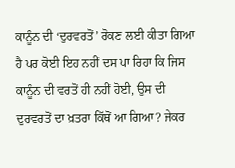ਕਾਨੂੰਨ ਦੀ ‘ਦੁਰਵਰਤੋਂ’ ਰੋਕਣ ਲਈ ਕੀਤਾ ਗਿਆ ਹੈ ਪਰ ਕੋਈ ਇਹ ਨਹੀਂ ਦਸ ਪਾ ਰਿਹਾ ਕਿ ਜਿਸ ਕਾਨੂੰਨ ਦੀ ਵਰਤੋਂ ਹੀ ਨਹੀਂ ਹੋਈ, ਉਸ ਦੀ ਦੁਰਵਰਤੋਂ ਦਾ ਖ਼ਤਰਾ ਕਿੱਥੋਂ ਆ ਗਿਆ? ਜੇਕਰ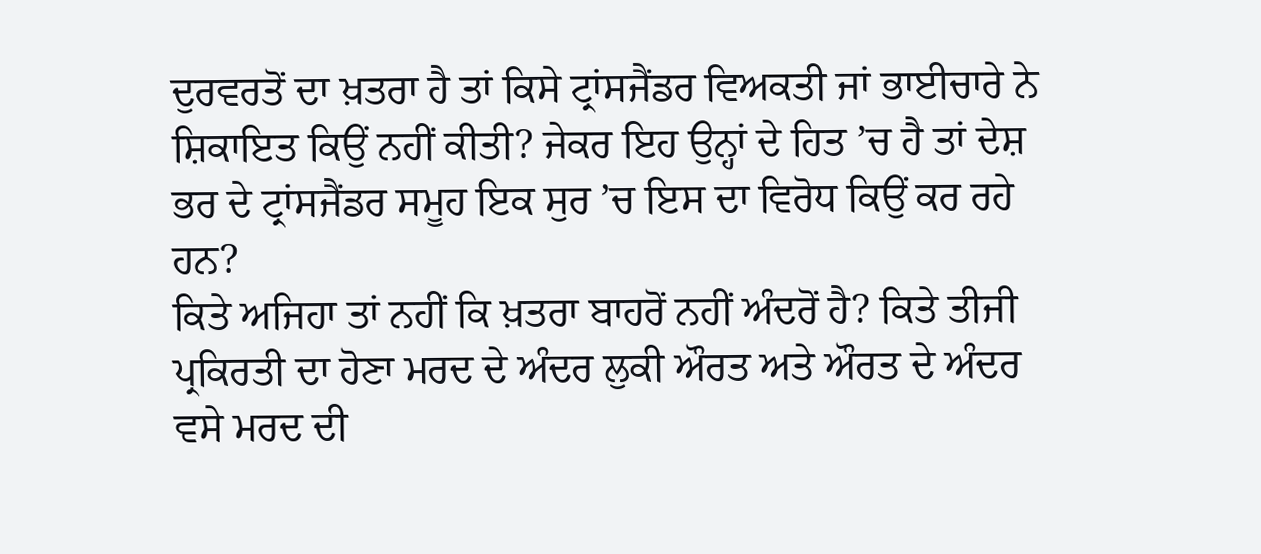ਦੁਰਵਰਤੋਂ ਦਾ ਖ਼ਤਰਾ ਹੈ ਤਾਂ ਕਿਸੇ ਟ੍ਰਾਂਸਜੈਂਡਰ ਵਿਅਕਤੀ ਜਾਂ ਭਾਈਚਾਰੇ ਨੇ ਸ਼ਿਕਾਇਤ ਕਿਉਂ ਨਹੀਂ ਕੀਤੀ? ਜੇਕਰ ਇਹ ਉਨ੍ਹਾਂ ਦੇ ਹਿਤ ’ਚ ਹੈ ਤਾਂ ਦੇਸ਼ ਭਰ ਦੇ ਟ੍ਰਾਂਸਜੈਂਡਰ ਸਮੂਹ ਇਕ ਸੁਰ ’ਚ ਇਸ ਦਾ ਵਿਰੋਧ ਕਿਉਂ ਕਰ ਰਹੇ ਹਨ?
ਕਿਤੇ ਅਜਿਹਾ ਤਾਂ ਨਹੀਂ ਕਿ ਖ਼ਤਰਾ ਬਾਹਰੋਂ ਨਹੀਂ ਅੰਦਰੋਂ ਹੈ? ਕਿਤੇ ਤੀਜੀ ਪ੍ਰਕਿਰਤੀ ਦਾ ਹੋਣਾ ਮਰਦ ਦੇ ਅੰਦਰ ਲੁਕੀ ਔਰਤ ਅਤੇ ਔਰਤ ਦੇ ਅੰਦਰ ਵਸੇ ਮਰਦ ਦੀ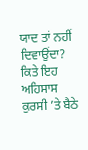ਯਾਦ ਤਾਂ ਨਹੀਂ ਦਿਵਾਉਂਦਾ? ਕਿਤੇ ਇਹ ਅਹਿਸਾਸ ਕੁਰਸੀ ’ਤੇ ਬੈਠੇ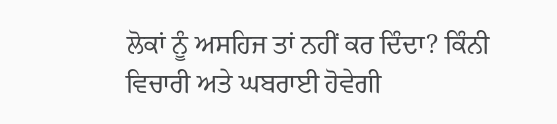ਲੋਕਾਂ ਨੂੰ ਅਸਹਿਜ ਤਾਂ ਨਹੀਂ ਕਰ ਦਿੰਦਾ? ਕਿੰਨੀ ਵਿਚਾਰੀ ਅਤੇ ਘਬਰਾਈ ਹੋਵੇਗੀ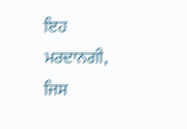ਇਹ ਮਰਦਾਨਗੀ, ਜਿਸ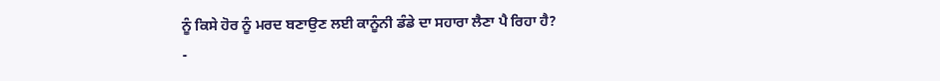ਨੂੰ ਕਿਸੇ ਹੋਰ ਨੂੰ ਮਰਦ ਬਣਾਉਣ ਲਈ ਕਾਨੂੰਨੀ ਡੰਡੇ ਦਾ ਸਹਾਰਾ ਲੈਣਾ ਪੈ ਰਿਹਾ ਹੈ?
-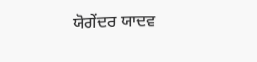ਯੋਗੇਂਦਰ ਯਾਦਵ